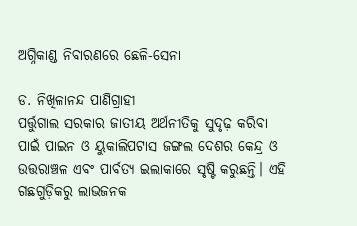ଅଗ୍ନିକାଣ୍ଡ ନିବାରଣରେ ଛେଳି-ସେନା

ଡ. ନିଖିଳାନନ୍ଦ ପାଣିଗ୍ରାହୀ
ପର୍ତ୍ତୁଗାଲ ସରକାର ଜାତୀୟ ଅର୍ଥନୀତିକୁ ସୁଦୃଢ଼ କରିବା ପାଇଁ ପାଇନ ଓ ୟୁକାଲିପଟାସ ଜଙ୍ଗଲ ଦେଶର କେନ୍ଦ୍ର ଓ ଉତ୍ତରାଞ୍ଚଳ ଏବଂ ପାର୍ବତ୍ୟ ଇଲାକାରେ ସୃଷ୍ଟି କରୁଛନ୍ତି। ଏହି ଗଛଗୁଡ଼ିକରୁ ଲାଭଜନକ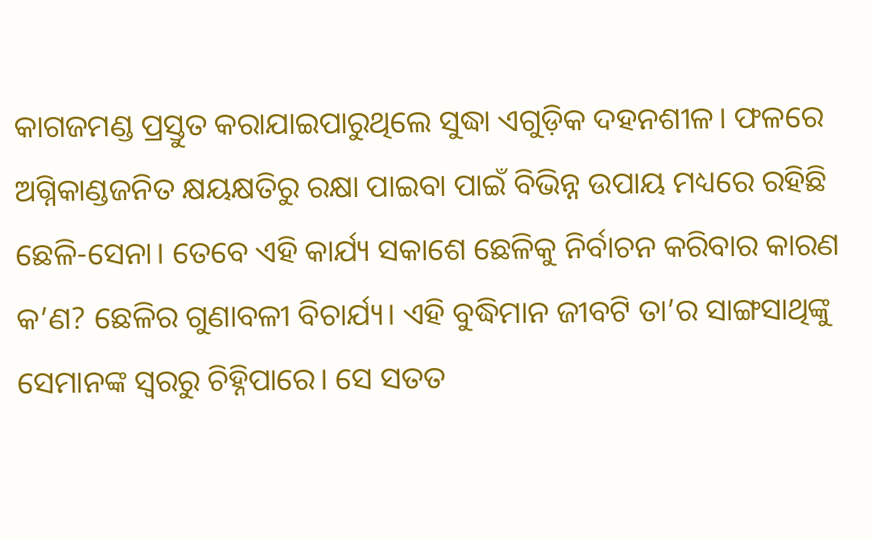କାଗଜମଣ୍ଡ ପ୍ରସ୍ତୁତ କରାଯାଇପାରୁଥିଲେ ସୁଦ୍ଧା ଏଗୁଡ଼ିକ ଦହନଶୀଳ। ଫଳରେ ଅଗ୍ନିକାଣ୍ଡଜନିତ କ୍ଷୟକ୍ଷତିରୁ ରକ୍ଷା ପାଇବା ପାଇଁ ବିଭିନ୍ନ ଉପାୟ ମଧ୍ୟରେ ରହିଛି ଛେଳି-ସେନା। ତେବେ ଏହି କାର୍ଯ୍ୟ ସକାଶେ ଛେଳିକୁ ନିର୍ବାଚନ କରିବାର କାରଣ କ’ଣ? ଛେଳିର ଗୁଣାବଳୀ ବିଚାର୍ଯ୍ୟ। ଏହି ବୁଦ୍ଧିମାନ ଜୀବଟି ତା’ର ସାଙ୍ଗସାଥିଙ୍କୁ ସେମାନଙ୍କ ସ୍ବରରୁ ଚିହ୍ନିପାରେ। ସେ ସତତ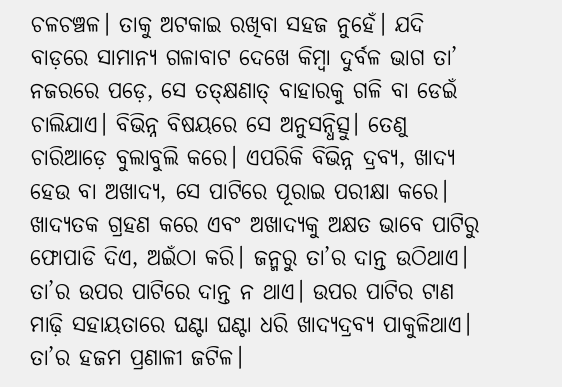ଚଳଚଞ୍ଚଳ। ତାକୁ ଅଟକାଇ ରଖିବା ସହଜ ନୁହେଁ। ଯଦି ବାଡ଼ରେ ସାମାନ୍ୟ ଗଳାବାଟ ଦେଖେ କିମ୍ବା ଦୁର୍ବଳ ଭାଗ ତା’ ନଜରରେ ପଡ଼େ, ସେ ତତ୍‌କ୍ଷଣାତ୍‌ ବାହାରକୁ ଗଳି ବା ଡେଇଁ ଚାଲିଯାଏ। ବିଭିନ୍ନ ବିଷୟରେ ସେ ଅନୁସନ୍ଧିତ୍ସୁ। ତେଣୁ ଚାରିଆଡ଼େ ବୁଲାବୁଲି କରେ। ଏପରିକି ବିଭିନ୍ନ ଦ୍ରବ୍ୟ, ଖାଦ୍ୟ ହେଉ ବା ଅଖାଦ୍ୟ, ସେ ପାଟିରେ ପୂରାଇ ପରୀକ୍ଷା କରେ। ଖାଦ୍ୟତକ ଗ୍ରହଣ କରେ ଏବଂ ଅଖାଦ୍ୟକୁ ଅକ୍ଷତ ଭାବେ ପାଟିରୁ ଫୋପାଡି ଦିଏ, ଅଇଁଠା କରି। ଜନ୍ମରୁ ତା’ର ଦାନ୍ତ ଉଠିଥାଏ। ତା’ର ଉପର ପାଟିରେ ଦାନ୍ତ ନ ଥାଏ। ଉପର ପାଟିର ଟାଣ ମାଢ଼ି ସହାୟତାରେ ଘଣ୍ଟା ଘଣ୍ଟା ଧରି ଖାଦ୍ୟଦ୍ରବ୍ୟ ପାକୁଳିଥାଏ। ତା’ର ହଜମ ପ୍ରଣାଳୀ ଜଟିଳ।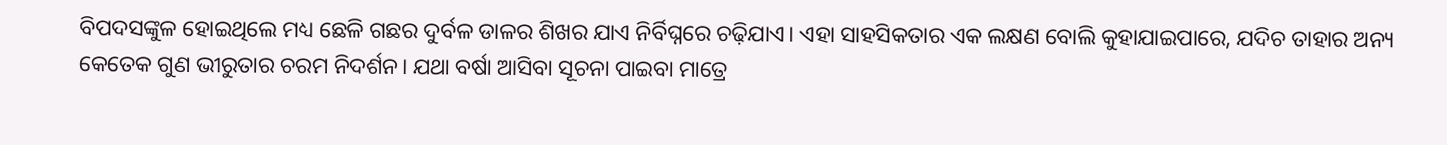ବିପଦସଙ୍କୁଳ ହୋଇଥିଲେ ମଧ୍ୟ ଛେଳି ଗଛର ଦୁର୍ବଳ ଡାଳର ଶିଖର ଯାଏ ନିର୍ବିଘ୍ନରେ ଚଢ଼ିଯାଏ। ଏହା ସାହସିକତାର ଏକ ଲକ୍ଷଣ ବୋଲି କୁହାଯାଇପାରେ, ଯଦିଚ ତାହାର ଅନ୍ୟ କେତେକ ଗୁଣ ଭୀରୁତାର ଚରମ ନିଦର୍ଶନ। ଯଥା ବର୍ଷା ଆସିବା ସୂଚନା ପାଇବା ମାତ୍ରେ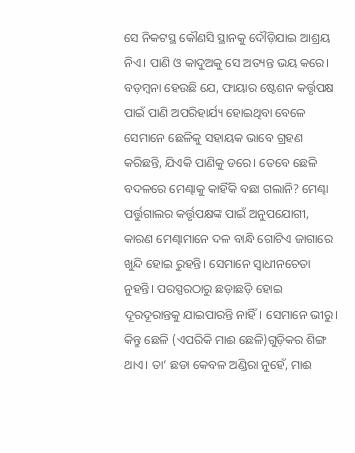ସେ ନିକଟସ୍ଥ କୌଣସି ସ୍ଥାନକୁ ଦୌଡ଼ିଯାଇ ଆଶ୍ରୟ ନିଏ। ପାଣି ଓ କାଦୁଅକୁ ସେ ଅତ୍ୟନ୍ତ ଭୟ କରେ।
ବଡ଼ମ୍ବନା ହେଉଛି ଯେ, ଫାୟାର ଷ୍ଟେଶନ କର୍ତ୍ତୃପକ୍ଷ ପାଇଁ ପାଣି ଅପରିହାର୍ଯ୍ୟ ହୋଇଥିବା ବେଳେ ସେମାନେ ଛେଳିକୁ ସହାୟକ ଭାବେ ଗ୍ରହଣ କରିଛନ୍ତି, ଯିଏକି ପାଣିକୁ ଡରେ। ତେବେ ଛେଳି ବଦଳରେ ମେଣ୍ଢାକୁ କାହିଁକି ବଛା ଗଲାନି? ମେଣ୍ଢା ପର୍ତ୍ତୁଗାଲର କର୍ତ୍ତୃପକ୍ଷଙ୍କ ପାଇଁ ଅନୁପଯୋଗୀ, କାରଣ ମେଣ୍ଢାମାନେ ଦଳ ବାନ୍ଧି ଗୋଟିଏ ଜାଗାରେ ଖୁନ୍ଦି ହୋଇ ରୁହନ୍ତି। ସେମାନେ ସ୍ବାଧୀନଚେତା ନୁହନ୍ତି। ପରସ୍ପରଠାରୁ ଛଡ଼ାଛଡ଼ି ହୋଇ ଦୂରଦୂରାନ୍ତକୁ ଯାଇପାରନ୍ତି ନାହିଁ। ସେମାନେ ଭୀରୁ। କିନ୍ତୁ ଛେଳି (ଏପରିକି ମାଈ ଛେଳି)ଗୁଡ଼ିକର ଶିଙ୍ଗ ଥାଏ। ତା’ ଛଡା କେବଳ ଅଣ୍ଡିରା ନୁହେଁ, ମାଈ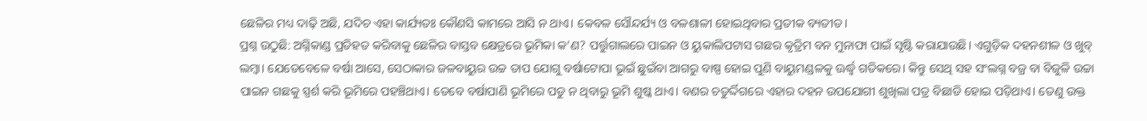ଛେଳିର ମଧ୍ୟ ଦାଢ଼ି ଅଛି, ଯଦିଚ ଏହା କାର୍ଯ୍ୟତଃ କୌଣସି କାମରେ ଆସି ନ ଥାଏ। କେବଳ ସୌନ୍ଦର୍ଯ୍ୟ ଓ ବଳଶାଳୀ ହୋଇଥିବାର ପ୍ରତୀକ ବ୍ୟତୀତ।
ପ୍ରଶ୍ନ ଉଠୁଛି: ଅଗ୍ନିକାଣ୍ଡ ପ୍ରତିହତ କରିବାକୁ ଛେଳିର ବାସ୍ତବ କ୍ଷେତ୍ରରେ ଭୂମିକା କ’ଣ? ପର୍ତ୍ତୁଗାଲରେ ପାଇନ ଓ ୟୁକାଲିପଟାସ ଗଛର କୃତ୍ରିମ ବନ ମୁନାଫା ପାଇଁ ସୃଷ୍ଟି କରାଯାଉଛି। ଏଗୁଡ଼ିକ ଦହନଶୀଳ ଓ ଖୁବ୍‌ ଲମ୍ବା। ଯେତେବେଳେ ବର୍ଷା ଆସେ, ସେଠାକାର ଜଳବାୟୁର ଉଚ୍ଚ ତାପ ଯୋଗୁ ବର୍ଷାଟୋପା ଭୂଇଁ ଛୁଇଁବା ଆଗରୁ ବାଷ୍ପ ହୋଇ ପୁଣି ବାୟୁମଣ୍ଡଳକୁ ଊର୍ଦ୍ଧ୍ୱ ଗତିକରେ। କିନ୍ତୁ ସେଥି ସହ ସଂଲଗ୍ନ ବଜ୍ର ବା ବିଜୁଳି ଉଚ୍ଚା ପାଇନ ଗଛକୁ ସ୍ପର୍ଶ କରି ଭୂମିରେ ପହଞ୍ଚିଥାଏ। ତେବେ ବର୍ଷାପାଣି ଭୂମିରେ ପଡୁ ନ ଥିବାରୁ ଭୂମି ଶୁଷ୍କ ଥାଏ। ବଣର ଚତୁର୍ଦ୍ଦିଗରେ ଏହାର ଦହନ ଉପଯୋଗୀ ଶୁଖିଲା ପତ୍ର ବିଛାଡି ହୋଇ ପଡ଼ିଥାଏ। ତେଣୁ ଉକ୍ତ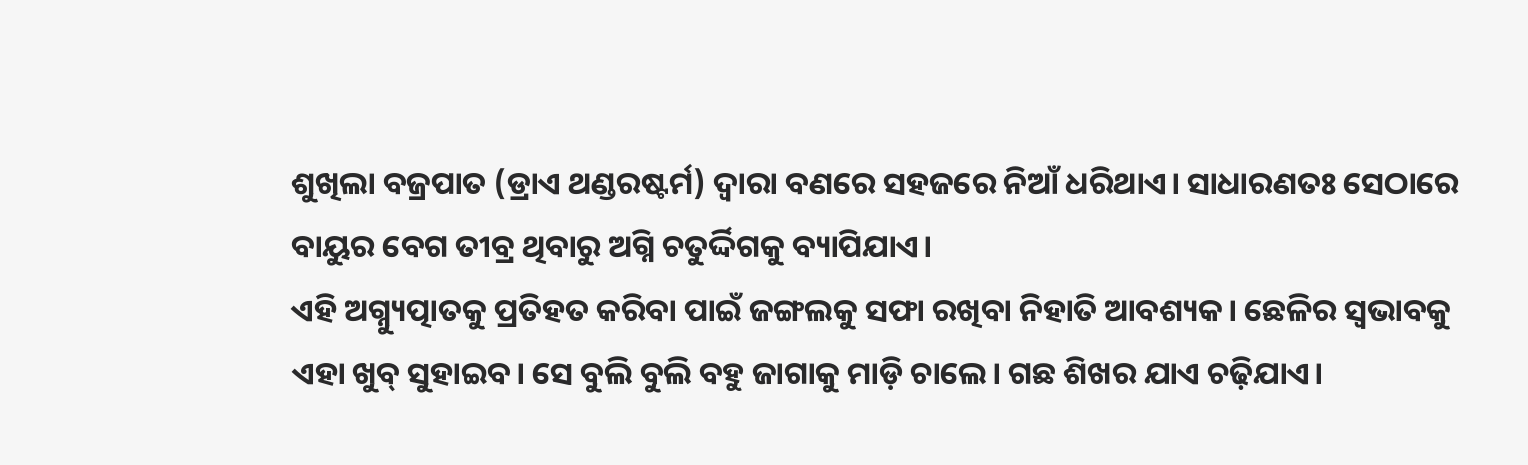ଶୁଖିଲା ବଜ୍ରପାତ (ଡ୍ରାଏ ଥଣ୍ଡରଷ୍ଟର୍ମ) ଦ୍ୱାରା ବଣରେ ସହଜରେ ନିଆଁ ଧରିଥାଏ। ସାଧାରଣତଃ ସେଠାରେ ବାୟୁର ବେଗ ତୀବ୍ର ଥିବାରୁ ଅଗ୍ନି ଚତୁର୍ଦ୍ଦିଗକୁ ବ୍ୟାପିଯାଏ।
ଏହି ଅଗ୍ନ୍ୟୁତ୍ପାତକୁ ପ୍ରତିହତ କରିବା ପାଇଁ ଜଙ୍ଗଲକୁ ସଫା ରଖିବା ନିହାତି ଆବଶ୍ୟକ। ଛେଳିର ସ୍ବଭାବକୁ ଏହା ଖୁବ୍‌ ସୁହାଇବ। ସେ ବୁଲି ବୁଲି ବହୁ ଜାଗାକୁ ମାଡ଼ି ଚାଲେ। ଗଛ ଶିଖର ଯାଏ ଚଢ଼ିଯାଏ।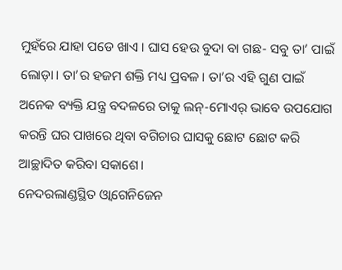ମୁହଁରେ ଯାହା ପଡେ ଖାଏ। ଘାସ ହେଉ ବୁଦା ବା ଗଛ- ସବୁ ତା’ ପାଇଁ ଲୋଡ଼ା। ତା’ର ହଜମ ଶକ୍ତି ମଧ୍ୟ ପ୍ରବଳ। ତା’ର ଏହି ଗୁଣ ପାଇଁ ଅନେକ ବ୍ୟକ୍ତି ଯନ୍ତ୍ର ବଦଳରେ ତାକୁ ଲନ୍‌-ମୋଏର୍‌ ଭାବେ ଉପଯୋଗ କରନ୍ତି ଘର ପାଖରେ ଥିବା ବଗିଚାର ଘାସକୁ ଛୋଟ ଛୋଟ କରି ଆଚ୍ଛାଦିତ କରିବା ସକାଶେ।
ନେଦରଲାଣ୍ଡସ୍ଥିତ ଓ୍ବାଗେନିଜେନ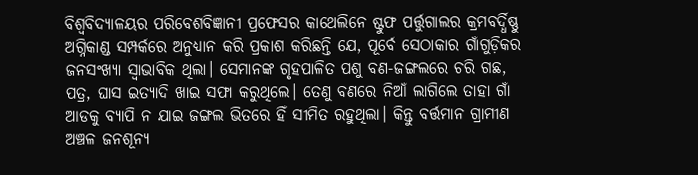ବିଶ୍ୱବିଦ୍ୟାଳୟର ପରିବେଶବିଜ୍ଞାନୀ ପ୍ରଫେସର କାଥେଲିନେ ଷ୍ଟୁଫ ପର୍ତ୍ତୁଗାଲର କ୍ରମବର୍ଦ୍ଧିଷ୍ଣୁ ଅଗ୍ନିକାଣ୍ଡ ସମ୍ପର୍କରେ ଅନୁଧ୍ୟାନ କରି ପ୍ରକାଶ କରିଛନ୍ତି ଯେ, ପୂର୍ବେ ସେଠାକାର ଗାଁଗୁଡ଼ିକର ଜନସଂଖ୍ୟା ସ୍ବାଭାବିକ ଥିଲା। ସେମାନଙ୍କ ଗୃହପାଳିତ ପଶୁ ବଣ-ଜଙ୍ଗଲରେ ଚରି ଗଛ, ପତ୍ର, ଘାସ ଇତ୍ୟାଦି ଖାଇ ସଫା କରୁଥିଲେ। ତେଣୁ ବଣରେ ନିଆଁ ଲାଗିଲେ ତାହା ଗାଁ ଆଡକୁ ବ୍ୟାପି ନ ଯାଇ ଜଙ୍ଗଲ ଭିତରେ ହିଁ ସୀମିତ ରହୁଥିଲା। କିନ୍ତୁ ବର୍ତ୍ତମାନ ଗ୍ରାମୀଣ ଅଞ୍ଚଳ ଜନଶୂନ୍ୟ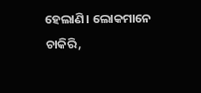ହେଲାଣି। ଲୋକମାନେ ଚାକିରି,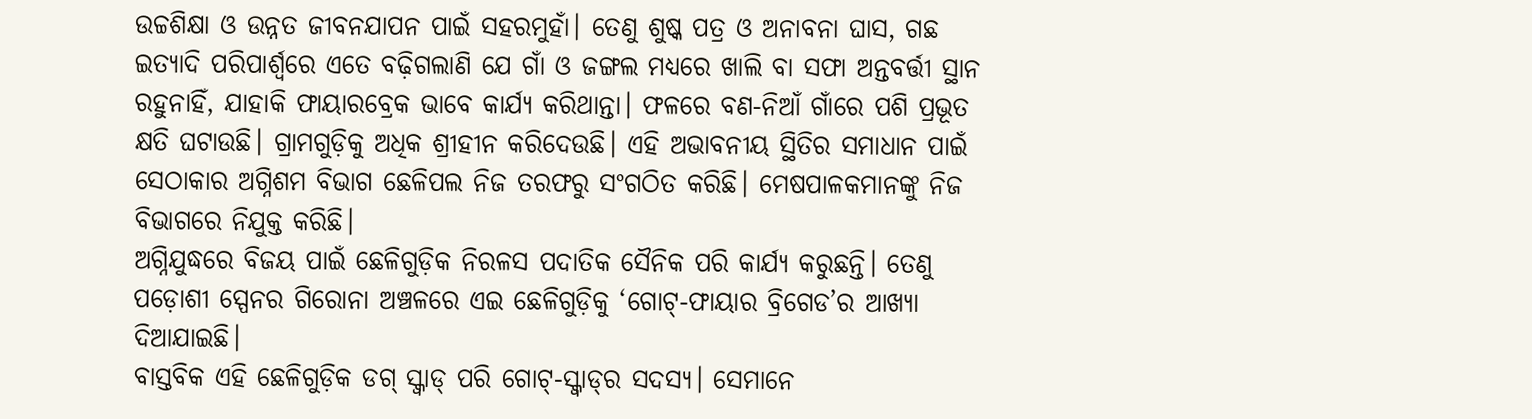ଉଚ୍ଚଶିକ୍ଷା ଓ ଉନ୍ନତ ଜୀବନଯାପନ ପାଇଁ ସହରମୁହାଁ। ତେଣୁ ଶୁଷ୍କ ପତ୍ର ଓ ଅନାବନା ଘାସ, ଗଛ ଇତ୍ୟାଦି ପରିପାର୍ଶ୍ୱରେ ଏତେ ବଢ଼ିଗଲାଣି ଯେ ଗାଁ ଓ ଜଙ୍ଗଲ ମଧ୍ୟରେ ଖାଲି ବା ସଫା ଅନ୍ତବର୍ତ୍ତୀ ସ୍ଥାନ ରହୁନାହିଁ, ଯାହାକି ଫାୟାରବ୍ରେକ ଭାବେ କାର୍ଯ୍ୟ କରିଥାନ୍ତା। ଫଳରେ ବଣ-ନିଆଁ ଗାଁରେ ପଶି ପ୍ରଭୂତ କ୍ଷତି ଘଟାଉଛି। ଗ୍ରାମଗୁଡ଼ିକୁ ଅଧିକ ଶ୍ରୀହୀନ କରିଦେଉଛି। ଏହି ଅଭାବନୀୟ ସ୍ଥିତିର ସମାଧାନ ପାଇଁ ସେଠାକାର ଅଗ୍ନିଶମ ବିଭାଗ ଛେଳିପଲ ନିଜ ତରଫରୁ ସଂଗଠିତ କରିଛି। ମେଷପାଳକମାନଙ୍କୁ ନିଜ ବିଭାଗରେ ନିଯୁକ୍ତ କରିଛି।
ଅଗ୍ନିଯୁଦ୍ଧରେ ବିଜୟ ପାଇଁ ଛେଳିଗୁଡ଼ିକ ନିରଳସ ପଦାତିକ ସୈନିକ ପରି କାର୍ଯ୍ୟ କରୁଛନ୍ତି। ତେଣୁ ପଡ଼ୋଶୀ ସ୍ପେନର ଗିରୋନା ଅଞ୍ଚଳରେ ଏଇ ଛେଳିଗୁଡ଼ିକୁ ‘ଗୋଟ୍‌-ଫାୟାର ବ୍ରିଗେଡ’ର ଆଖ୍ୟା ଦିଆଯାଇଛି।
ବାସ୍ତବିକ ଏହି ଛେଳିଗୁଡ଼ିକ ଡଗ୍‌ ସ୍କ୍ବାଡ୍‌ ପରି ଗୋଟ୍‌-ସ୍କ୍ବାଡ୍‌ର ସଦସ୍ୟ। ସେମାନେ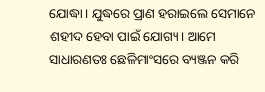ଯୋଦ୍ଧା। ଯୁଦ୍ଧରେ ପ୍ରାଣ ହରାଇଲେ ସେମାନେ ଶହୀଦ ହେବା ପାଇଁ ଯୋଗ୍ୟ। ଆମେ ସାଧାରଣତଃ ଛେଳିମାଂସରେ ବ୍ୟଞ୍ଜନ କରି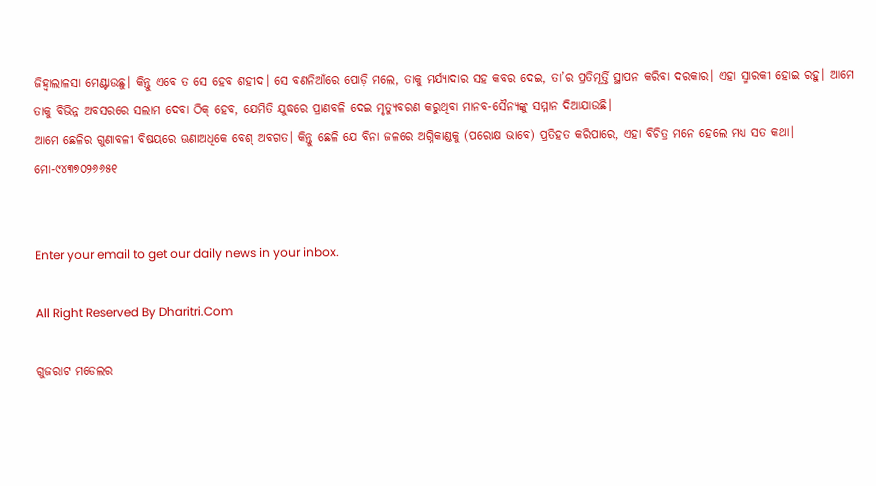ଜିହ୍ବାଲାଳସା ମେଣ୍ଟାଉଛୁ। କିନ୍ତୁ ଏବେ ତ ସେ ହେବ ଶହୀଦ। ସେ ବଣନିଆଁରେ ପୋଡ଼ି ମଲେ, ତାକୁ ମର୍ଯ୍ୟାଦାର ସହ କବର ଦେଇ, ତା’ର ପ୍ରତିମୂର୍ତ୍ତି ସ୍ଥାପନ କରିବା ଦରକାର। ଏହା ସ୍ମାରକୀ ହୋଇ ରହୁ। ଆମେ ତାକୁ ବିଭିନ୍ନ ଅବସରରେ ସଲାମ ଦେବା ଠିକ୍‌ ହେବ, ଯେମିତି ଯୁଦ୍ଧରେ ପ୍ରାଣବଳି ଦେଇ ମୃତ୍ୟୁବରଣ କରୁଥିବା ମାନବ-ସୈନ୍ୟଙ୍କୁ ସମ୍ମାନ ଦିଆଯାଉଛି।
ଆମେ ଛେଳିର ଗୁଣାବଳୀ ବିଷୟରେ ଊଣାଅଧିକେ ବେଶ୍‌ ଅବଗତ। କିନ୍ତୁ ଛେଳି ଯେ ବିନା ଜଳରେ ଅଗ୍ନିକାଣ୍ଡକୁ (ପରୋକ୍ଷ ଭାବେ) ପ୍ରତିହତ କରିପାରେ, ଏହା ବିଚିତ୍ର ମନେ ହେଲେ ମଧ୍ୟ ସତ କଥା।
ମୋ-୯୪୩୭୦୨୬୬୫୧


Enter your email to get our daily news in your inbox.

All Right Reserved By Dharitri.Com

ଗୁଜରାଟ ମଡେଲର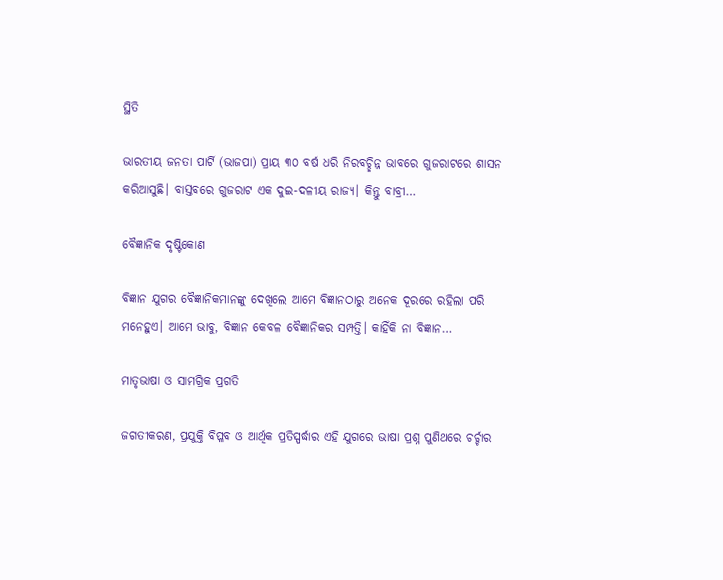ସ୍ଥିତି

ଭାରତୀୟ ଜନତା ପାର୍ଟି (ଭାଜପା) ପ୍ରାୟ ୩୦ ବର୍ଷ ଧରି ନିରବଚ୍ଛିନ୍ନ ଭାବରେ ଗୁଜରାଟରେ ଶାସନ କରିଆସୁଛି। ବାସ୍ତବରେ ଗୁଜରାଟ ଏକ ଦୁଇ-ଦଳୀୟ ରାଜ୍ୟ। କିନ୍ତୁ ବାବ୍ରୀ…

ବୈଜ୍ଞାନିକ ଦୃଷ୍ଟିକୋଣ

ବିଜ୍ଞାନ ଯୁଗର ବୈଜ୍ଞାନିକମାନଙ୍କୁ ଦେଖିଲେ ଆମେ ବିଜ୍ଞାନଠାରୁ ଅନେକ ଦୂରରେ ରହିଲା ପରି ମନେହୁଏ। ଆମେ ଭାବୁ, ବିଜ୍ଞାନ କେବଳ ବୈଜ୍ଞାନିକର ସମ୍ପତ୍ତି। କାହିଁକି ନା ବିଜ୍ଞାନ…

ମାତୃଭାଷା ଓ ସାମଗ୍ରିକ ପ୍ରଗତି

ଜଗତୀକରଣ, ପ୍ରଯୁକ୍ତି ବିପ୍ଳବ ଓ ଆର୍ଥିକ ପ୍ରତିସ୍ପର୍ଦ୍ଧାର ଏହି ଯୁଗରେ ଭାଷା ପ୍ରଶ୍ନ ପୁଣିଥରେ ଚର୍ଚ୍ଚାର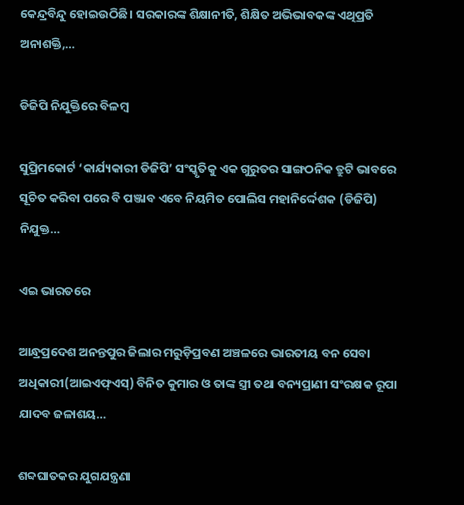କେନ୍ଦ୍ରବିନ୍ଦୁ ହୋଇଉଠିଛି। ସରକାରଙ୍କ ଶିକ୍ଷାନୀତି, ଶିକ୍ଷିତ ଅଭିଭାବକଙ୍କ ଏଥିପ୍ରତି ଅନାଶକ୍ତି,…

ଡିଜିପି ନିଯୁକ୍ତିରେ ବିଳମ୍ବ

ସୁପ୍ରିମକୋର୍ଟ ‘କାର୍ଯ୍ୟକାରୀ ଡିଜିପି’ ସଂସ୍କୃତିକୁ ଏକ ଗୁରୁତର ସାଙ୍ଗଠନିକ ତ୍ରୁଟି ଭାବରେ ସୂଚିତ କରିବା ପରେ ବି ପଞ୍ଜାବ ଏବେ ନିୟମିତ ପୋଲିସ ମହାନିର୍ଦ୍ଦେଶକ (ଡିଜିପି) ନିଯୁକ୍ତ…

ଏଇ ଭାରତରେ

ଆନ୍ଧ୍ରପ୍ରଦେଶ ଅନନ୍ତପୁର ଜିଲାର ମରୁଡ଼ିପ୍ରବଣ ଅଞ୍ଚଳରେ ଭାରତୀୟ ବନ ସେବା ଅଧିକାରୀ(ଆଇଏଫ୍‌ଏସ୍‌) ବିନିତ କୁମାର ଓ ତାଙ୍କ ସ୍ତ୍ରୀ ତଥା ବନ୍ୟପ୍ରାଣୀ ସଂରକ୍ଷକ ରୂପା ଯାଦବ ଜଳାଶୟ…

ଶବ୍ଦଘାତକର ଯୁଗଯନ୍ତ୍ରଣା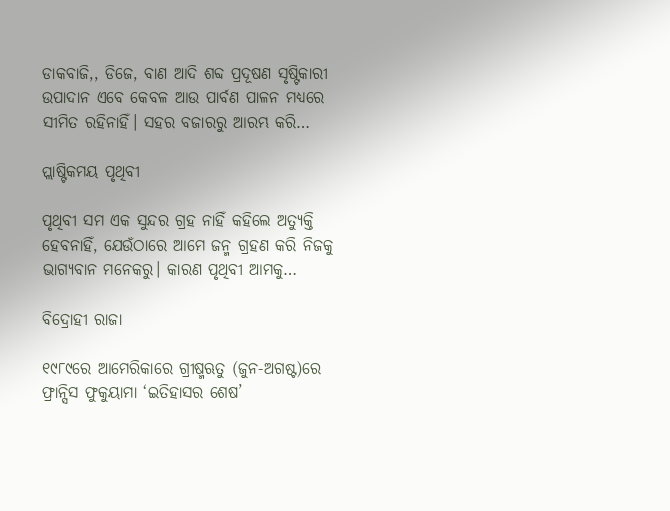ଡାକବାଜି,, ଡିଜେ, ବାଣ ଆଦି ଶବ୍ଦ ପ୍ରଦୂଷଣ ସୃଷ୍ଟିକାରୀ ଉପାଦାନ ଏବେ କେବଳ ଆଉ ପାର୍ବଣ ପାଳନ ମଧ୍ୟରେ ସୀମିତ ରହିନାହିଁ। ସହର ବଜାରରୁ ଆରମ୍ଭ କରି…

ପ୍ଲାଷ୍ଟିକମୟ ପୃଥିବୀ

ପୃଥିବୀ ସମ ଏକ ସୁନ୍ଦର ଗ୍ରହ ନାହିଁ କହିଲେ ଅତ୍ୟୁକ୍ତି ହେବନାହିଁ, ଯେଉଁଠାରେ ଆମେ ଜନ୍ମ ଗ୍ରହଣ କରି ନିଜକୁ ଭାଗ୍ୟବାନ ମନେକରୁ। କାରଣ ପୃଥିବୀ ଆମକୁ…

ବିଦ୍ରୋହୀ ରାଜା

୧୯୮୯ରେ ଆମେରିକାରେ ଗ୍ରୀଷ୍ମଋତୁ (ଜୁନ-ଅଗଷ୍ଟ)ରେ ଫ୍ରାନ୍ସିସ ଫୁକୁୟାମା ‘ଇତିହାସର ଶେଷ’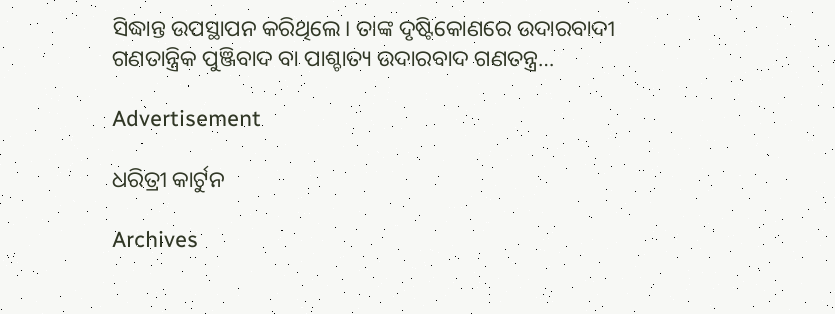ସିଦ୍ଧାନ୍ତ ଉପସ୍ଥାପନ କରିଥିଲେ। ତାଙ୍କ ଦୃଷ୍ଟିକୋଣରେ ଉଦାରବାଦୀ ଗଣତାନ୍ତ୍ରିକ ପୁଞ୍ଜିବାଦ ବା ପାଶ୍ଚାତ୍ୟ ଉଦାରବାଦ ଗଣତନ୍ତ୍ର…

Advertisement

ଧରିତ୍ରୀ କାର୍ଟୁନ

Archives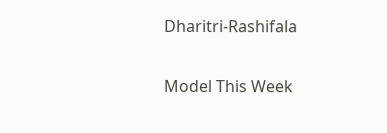Dharitri-Rashifala

Model This Week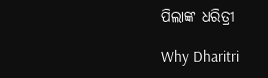ପିଲାଙ୍କ ଧରିତ୍ରୀ

Why Dharitri